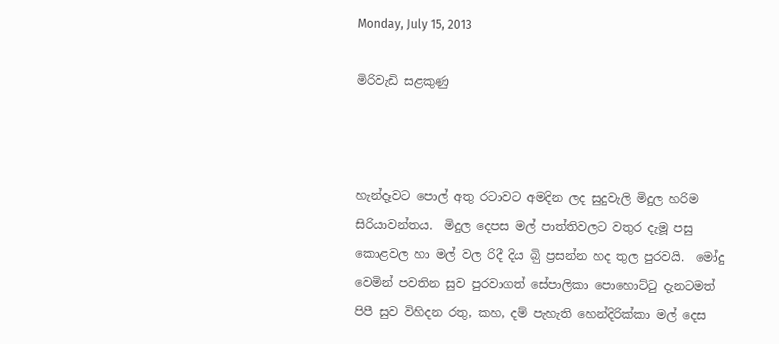Monday, July 15, 2013

මිරිවැඩි සළකුණු



හැන්දෑවට පොල් අතු රටාවට අමදින ලද සුදුවැලි මිදුල හරිම සිරියාවන්තය.  මිදුල දෙපස මල් පාත්තිවලට වතුර දැමූ පසු කොළවල හා මල් වල රිදී දිය බිු ප්‍රසන්න හද තුල පුරවයි.  මෝදු වෙමින් පවතින සුව පුරවාගත් සේපාලිකා පොහොට්ටු දැනටමත් පිපී සුව විහිදන රතු, කහ, දම් පැහැති හෙන්දිරික්කා මල් දෙස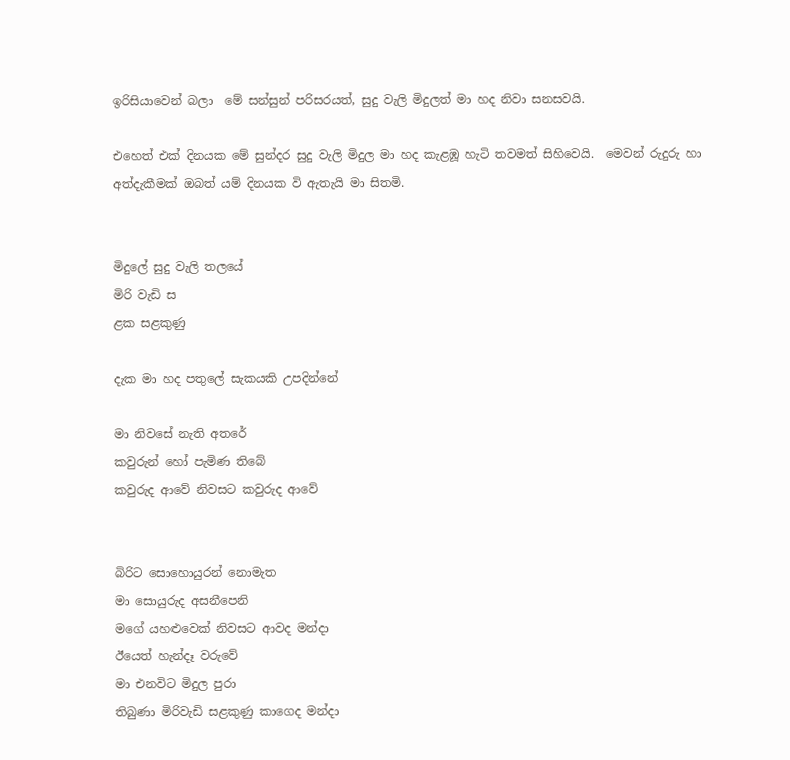ඉරිසියාවෙන් බලා  මේ සන්සුන් පරිසරයත්, සුදු වැලි මිදුලත් මා හද නිවා සනසවයි.

එහෙත් එක් දිනයක මේ සුන්දර සුදු වැලි මිදුල මා හද කැළඹූ හැටි තවමත් සිහිවෙයි.  මෙවන් රුදුරු හා අත්දැකීමක් ඔබත් යම් දිනයක වි ඇතැයි මා සිතමි.


මිදුලේ සුදු වැලි තලයේ
මිරි වැඩි ස
ළක සළකුණු

දැක මා හද පතුලේ සැකයකි උපදින්නේ

මා නිවසේ නැති අතරේ
කවුරුන් හෝ පැමිණ තිබේ
කවුරුද ආවේ නිවසට කවුරුද ආවේ


බිරිට සොහොයුරන් නොමැත
මා සොයුරුද අසනීපෙනි
මගේ යහළුවෙක් නිවසට ආවද මන්දා
ඊයෙත් හැන්දෑ වරුවේ
මා එනවිට මිදුල පුරා
තිබුණා මිරිවැඩි සළකුණු කාගෙද මන්දා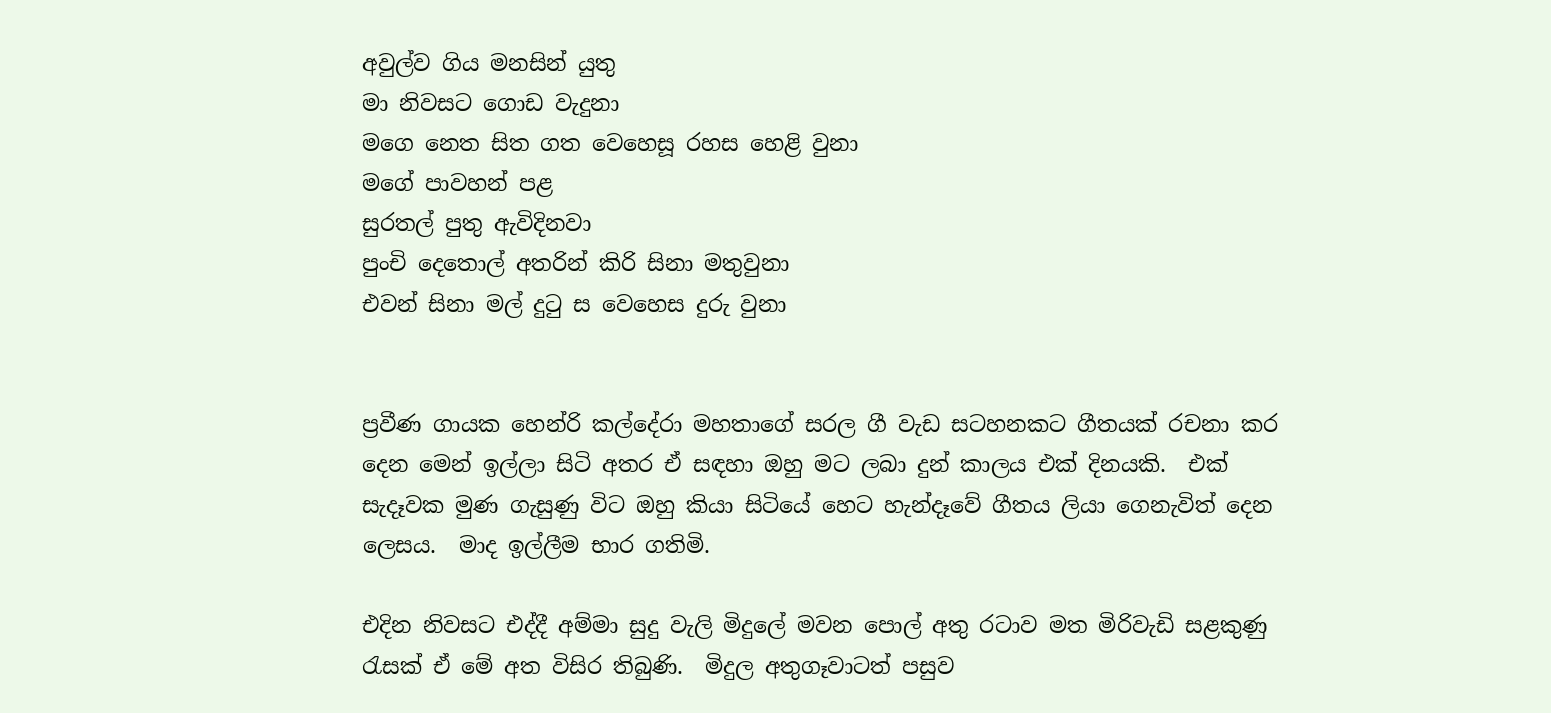අවුල්ව ගිය මනසින් යුතු
මා නිවසට ගොඩ වැදුනා
මගෙ නෙත සිත ගත වෙහෙසූ රහස හෙළි වුනා
මගේ පාවහන් පළ
සුරතල් පුතු ඇවිදිනවා
පුංචි දෙතොල් අතරින් කිරි සිනා මතුවුනා
එවන් සිනා මල් දුටු ස වෙහෙස දුරු වුනා


ප්‍රවීණ ගායක හෙන්රි කල්දේරා මහතාගේ සරල ගී වැඩ සටහනකට ගීතයක් රචනා කර දෙන මෙන් ඉල්ලා සිටි අතර ඒ සඳහා ඔහු මට ලබා දුන් කාලය එක් දිනයකි.  එක් සැදෑවක මුණ ගැසුණු විට ඔහු කියා සිටියේ හෙට හැන්දෑවේ ගීතය ලියා ගෙනැවිත් දෙන ලෙසය.  මාද ඉල්ලීම භාර ගතිමි.

එදින නිවසට එද්දී අම්මා සුදු වැලි මිදුලේ මවන පොල් අතු රටාව මත මිරිවැඩි සළකුණු රැසක් ඒ මේ අත විසිර තිබුණි.  මිදුල අතුගෑවාටත් පසුව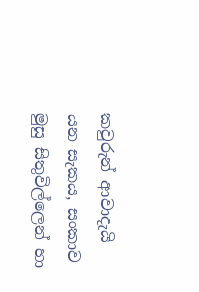කවුරුන් ආවාදැයි යන සැකය, සංකාව මුසු සිතුවිල්ලෙන් හා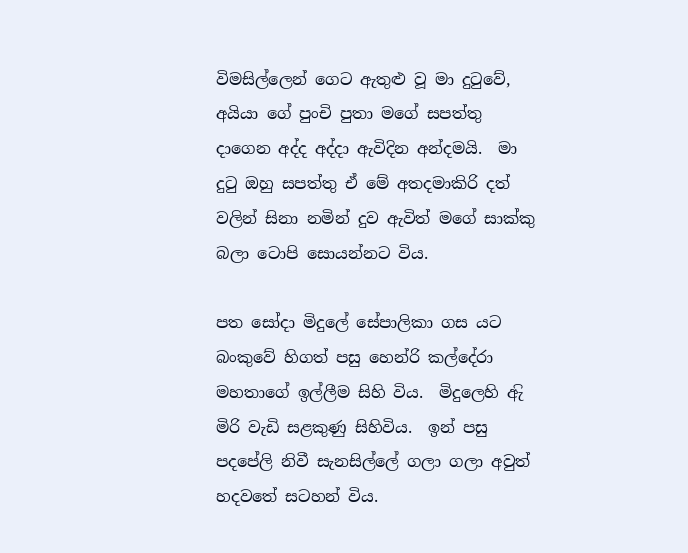විමසිල්ලෙන් ගෙට ඇතුළු වූ මා දුටුවේ, අයියා ගේ පුංචි පුතා මගේ සපත්තු දාගෙන අද්ද අද්දා ඇවිදින අන්දමයි.  මා දුටු ඔහු සපත්තු ඒ මේ අතදමාකිරි දත් වලින් සිනා නමින් දුව ඇවිත් මගේ සාක්කු බලා ටොපි සොයන්නට විය.

පත සෝදා මිදුලේ සේපාලිකා ගස යට බංකුවේ හිගත් පසු හෙන්රි කල්දේරා මහතාගේ ඉල්ලීම සිහි විය.  මිදුලෙහි ඇි මිරි වැඩි සළකුණු සිහිවිය.  ඉන් පසු පදපේලි නිවී සැනසිල්ලේ ගලා ගලා අවුත් හදවතේ සටහන් විය.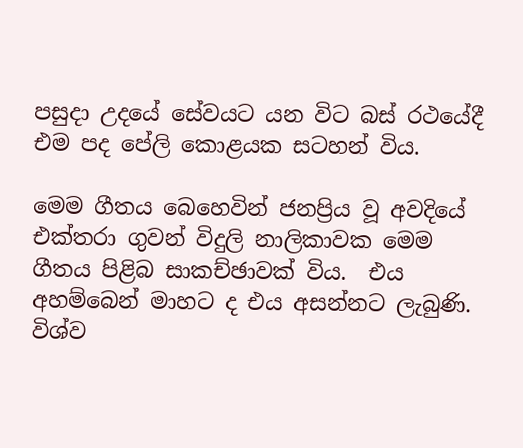පසුදා උදයේ සේවයට යන විට බස් රථයේදී එම පද පේලි කොළයක සටහන් විය.

මෙම ගීතය බෙහෙවින් ජනප්‍රිය වූ අවදියේ එක්තරා ගුවන් විදුලි නාලිකාවක මෙම ගීතය පිළිබ සාකච්ඡාවක් විය.  එය අහම්බෙන් මාහට ද එය අසන්නට ලැබුණි.  විශ්ව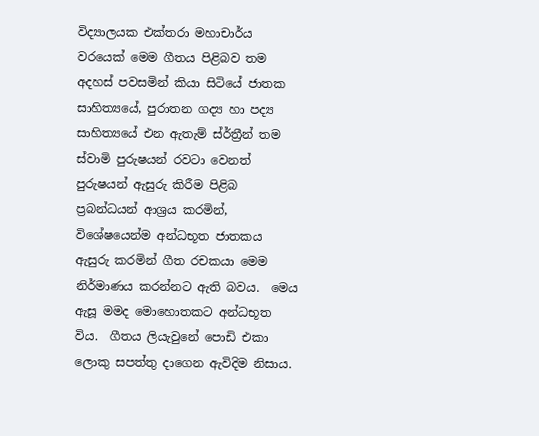විද්‍යාලයක එක්තරා මහාචාර්ය වරයෙක් මෙම ගීතය පිළිබව තම අදහස් පවසමින් කියා සිටියේ ජාතක සාහිත්‍යයේ, පුරාතන ගද්‍ය හා පද්‍ය සාහිත්‍යයේ එන ඇතැම් ස්ර්‍ත්‍රීන් තම ස්වාමි පුරුෂයන් රවටා වෙනත් පුරුෂයන් ඇසුරු කිරීම පිළිබ ප්‍රබන්ධයන් ආශ්‍රය කරමින්, විශේෂයෙන්ම අන්ධභූත ජාතකය ඇසුරු කරමින් ගීත රචකයා මෙම නිර්මාණය කරන්නට ඇති බවය.  මෙය ඇසූ මමද මොහොතකට අන්ධභූත විය.  ගීතය ලියැවුනේ පොඩි එකා ලොකු සපත්තු දාගෙන ඇවිදිම නිසාය.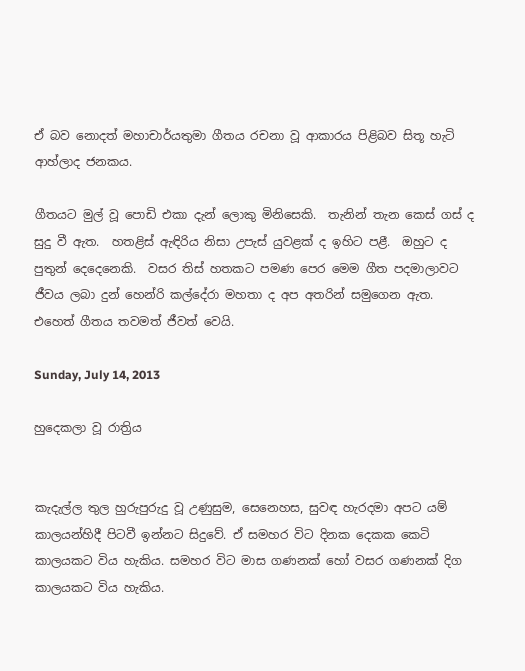ඒ බව නොදත් මහාචාර්යතුමා ගීතය රචනා වූ ආකාරය පිළිබව සිතූ හැටි ආහ්ලාද ජනකය.

ගීතයට මුල් වූ පොඩි එකා දැන් ලොකු මිනිසෙකි.  තැනින් තැන කෙස් ගස් ද සුදු වී ඇත.  හතළිස් ඇඳිරිය නිසා උපැස් යුවළක් ද ඉහිට පළී.  ඔහුට ද පුතුන් දෙදෙනෙකි.  වසර තිස් හතකට පමණ පෙර මෙම ගීත පදමාලාවට ජීවය ලබා දුන් හෙන්රි කල්දේරා මහතා ද අප අතරින් සමුගෙන ඇත.  එහෙත් ගීතය තවමත් ජීවත් වෙයි.

Sunday, July 14, 2013

හුදෙකලා වූ රාත්‍රිය


කැදැල්ල තුල හුරුපුරුදු වූ උණුසුම, සෙනෙහස, සුවඳ හැරදමා අපට යම් කාලයන්හිදී පිටවී ඉන්නට සිදුවේ. ඒ සමහර විට දිනක දෙකක කෙටි කාලයකට විය හැකිය. සමහර විට මාස ගණනක් හෝ වසර ගණනක් දිග කාලයකට විය හැකිය.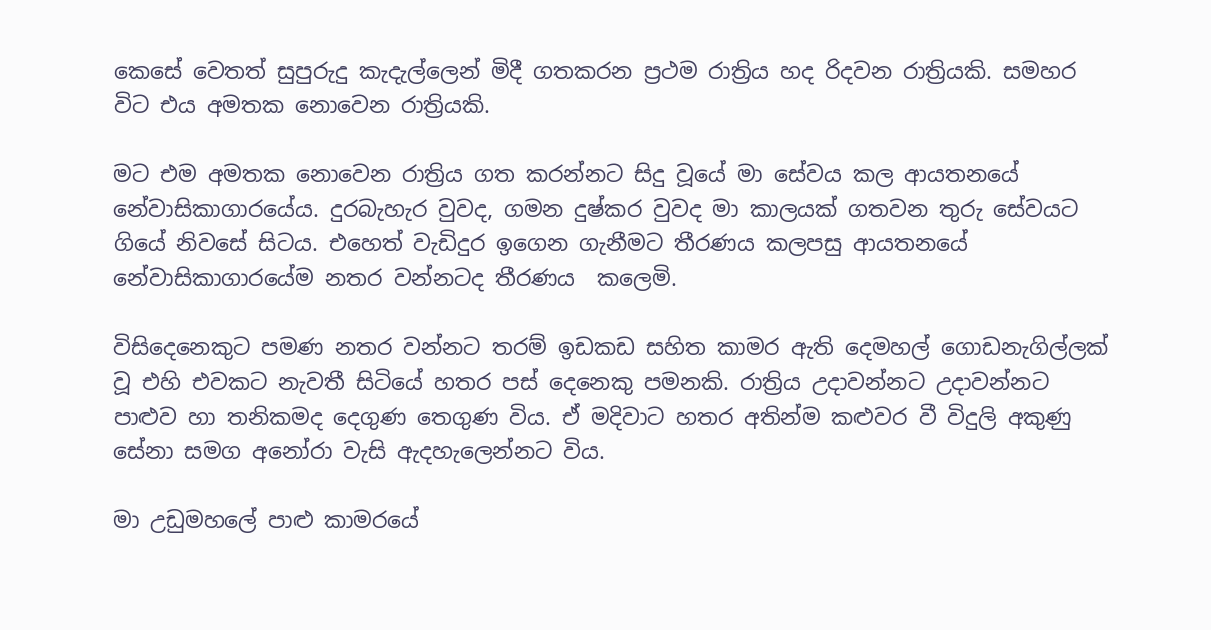කෙසේ වෙතත් සුපුරුදු කැදැල්ලෙන් මිදී ගතකරන ප්‍රථම රාත්‍රිය හද රිදවන රාත්‍රියකි. සමහර විට එය අමතක නොවෙන රාත්‍රියකි.

මට එම අමතක නොවෙන රාත්‍රිය ගත කරන්නට සිදු වූයේ මා සේවය කල ආයතනයේ නේවාසිකාගාරයේය. දුරබැහැර වුවද, ගමන දුෂ්කර වුවද මා කාලයක් ගතවන තුරු සේවයට ගියේ නිවසේ සිටය. එහෙත් වැඩිදුර ඉගෙන ගැනීමට තීරණය කලපසු ආයතනයේ නේවාසිකාගාරයේම නතර වන්නටද තීරණය  කලෙමි.

විසිදෙනෙකුට පමණ නතර වන්නට තරම් ඉඩකඩ සහිත කාමර ඇති දෙමහල් ගොඩනැගිල්ලක් වූ එහි එවකට නැවතී සිටියේ හතර පස් දෙනෙකු පමනකි. රාත්‍රිය උදාවන්නට උදාවන්නට පාළුව හා තනිකමද දෙගුණ තෙගුණ විය. ඒ මදිවාට හතර අතින්ම කළුවර වී විදුලි අකුණු සේනා සමග අනෝරා වැසි ඇදහැලෙන්නට විය.

මා උඩුමහලේ පාළු කාමරයේ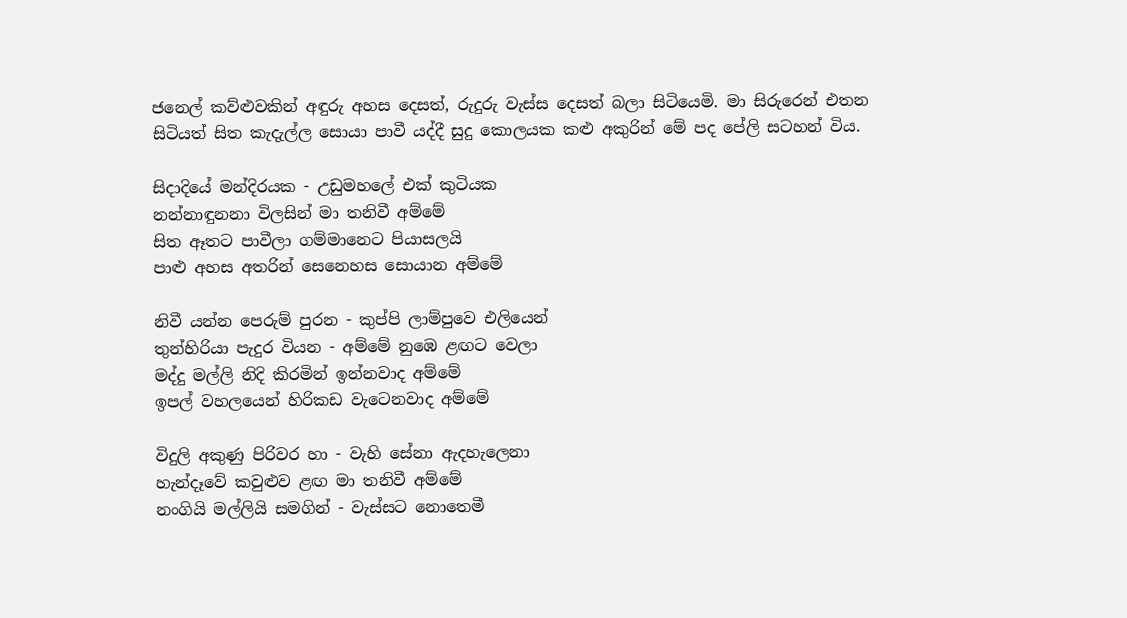ජනෙල් කව්ළුවකින් අඳුරු අහස දෙසත්, රුදුරු වැස්ස දෙසත් බලා සිටියෙමි. මා සිරුරෙන් එතන සිටියත් සිත කැදැල්ල සොයා පාවී යද්දී සුදු කොලයක කළු අකුරින් මේ පද පේලි සටහන් විය.

සිදාදියේ මන්දිරයක - උඩුමහලේ එක් කුටියක
නන්නාඳුනනා විලසින් මා තනිවී අම්මේ
සිත ඈතට පාවීලා ගම්මානෙට පියාසලයි
පාළු අහස අතරින් සෙනෙහස සොයාන අම්මේ

නිවී යන්න පෙරුම් පුරන - කුප්පි ලාම්පුවෙ එලියෙන්
තුන්හිරියා පැදුර වියන - අම්මේ නුඹෙ ළඟට වෙලා
මද්දු මල්ලි නිදි කිරමින් ඉන්නවාද අම්මේ
ඉපල් වහලයෙන් හිරිකඩ වැටෙනවාද අම්මේ

විදුලි අකුණු පිරිවර හා - වැහි සේනා ඇදහැලෙනා
හැන්දෑවේ කවුළුව ළඟ මා තනිවී අම්මේ
නංගියි මල්ලියි සමගින් - වැස්සට නොතෙමී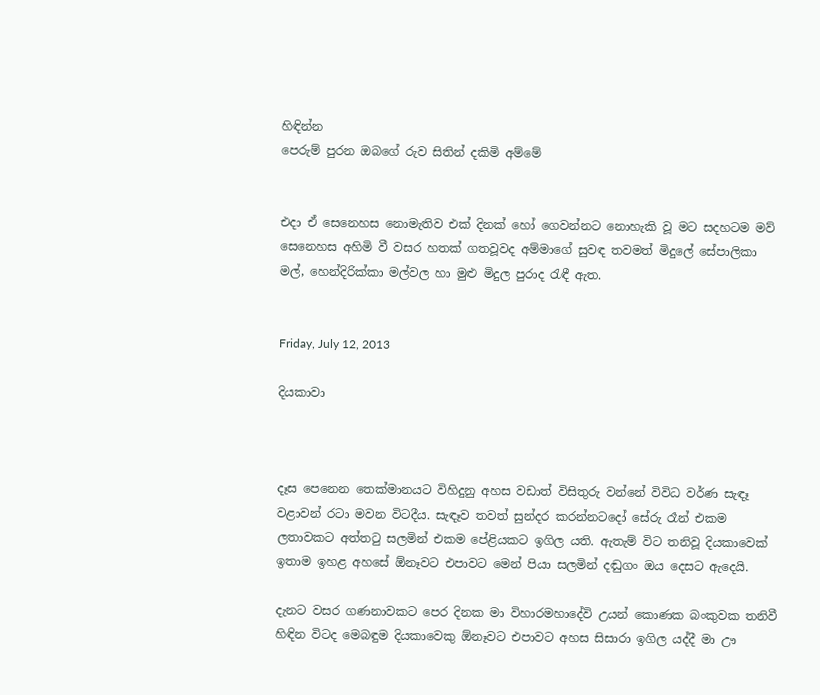හිඳින්න
පෙරුම් පුරන ඔබගේ රුව සිතින් දකිමි අම්මේ


එදා ඒ සෙනෙහස නොමැතිව එක් දිනක් හෝ ගෙවන්නට නොහැකි වූ මට සදහටම මව් සෙනෙහස අහිමි වී වසර හතක් ගතවූවද අම්මාගේ සුවඳ තවමත් මිදුලේ සේපාලිකා මල්, හෙන්දිරික්කා මල්වල හා මුළු මිදුල පුරාද රැඳී ඇත.


Friday, July 12, 2013

දියකාවා



දෑස පෙනෙන තෙක්මානයට විහිදුනු අහස වඩාත් විසිතුරු වන්නේ විවිධ වර්ණ සැඳෑ වළාවන් රටා මවන විටදීය. සැඳෑව තවත් සුන්දර කරන්නටදෝ සේරු රෑන් එකම ලතාවකට අත්තටු සලමින් එකම පේළියකට ඉගිල යති. ඇතැම් විට තනිවූ දියකාවෙක් ඉතාම ඉහළ අහසේ ඕනෑවට එපාවට මෙන් පියා සලමින් දඬුගං ඔය දෙසට ඇදෙයි.

දැනට වසර ගණනාවකට පෙර දිනක මා විහාරමහාදේවි උයන් කොණක බංකුවක තනිවී හිඳින විටද මෙබඳුම දියකාවෙකු ඕනෑවට එපාවට අහස සිසාරා ඉගිල යද්දී මා ඌ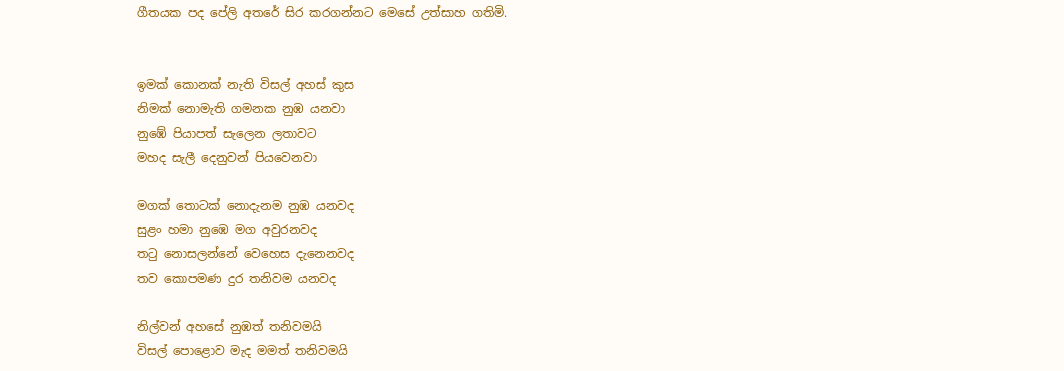ගීතයක පද පේලි අතරේ සිර කරගන්නට මෙසේ උත්සාහ ගතිමි.


ඉමක් කොනක් නැති විසල් අහස් කුස
නිමක් නොමැති ගමනක නුඹ යනවා
නුඹේ පියාපත් සැලෙන ලතාවට
මහද සැලී දෙනුවන් පියවෙනවා

මගක් තොටක් නොදැනම නුඹ යනවද
සුළං හමා නුඹෙ මග අවුරනවද
තටු නොසලන්නේ වෙහෙස දැනෙනවද
තව කොපමණ දුර තනිවම යනවද

නිල්වන් අහසේ නුඹත් තනිවමයි
විසල් පොළොව මැද මමත් තනිවමයි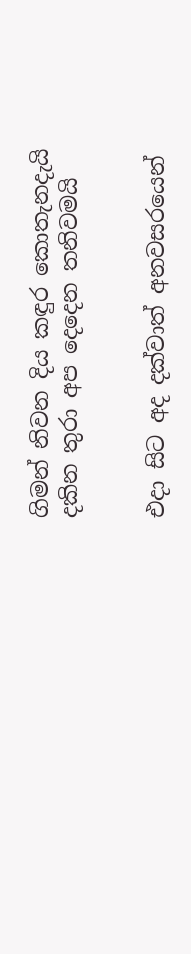ගිමන් නිවන දිය කඳුර කොතැනදැයි
දකින තුරා අප දෙදෙන තනිවමයි


එදා සිට අද දක්වාත් අනවසරයෙන්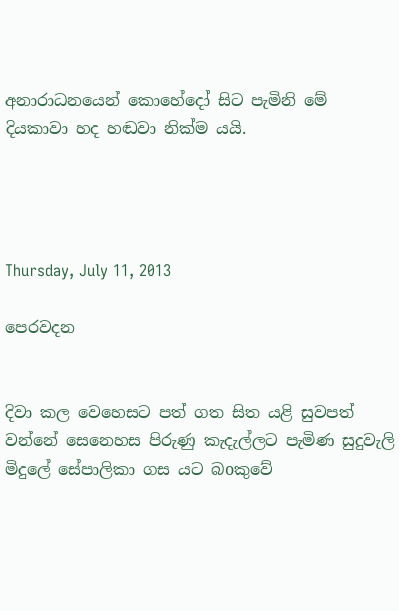අනාරාධනයෙන් කොහේදෝ සිට පැමිනි මේ දියකාවා හද හඬවා නික්ම යයි.




Thursday, July 11, 2013

පෙරවදන


දිවා කල වෙහෙසට පත් ගත සිත යළි සුවපත් වන්නේ සෙනෙහස පිරුණු කැදැල්ලට පැමිණ සුදුවැලි මිදුලේ සේපාලිකා ගස යට බoකුවේ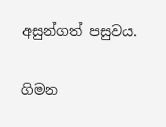අසුන්ගත් පසුවය.

ගිමන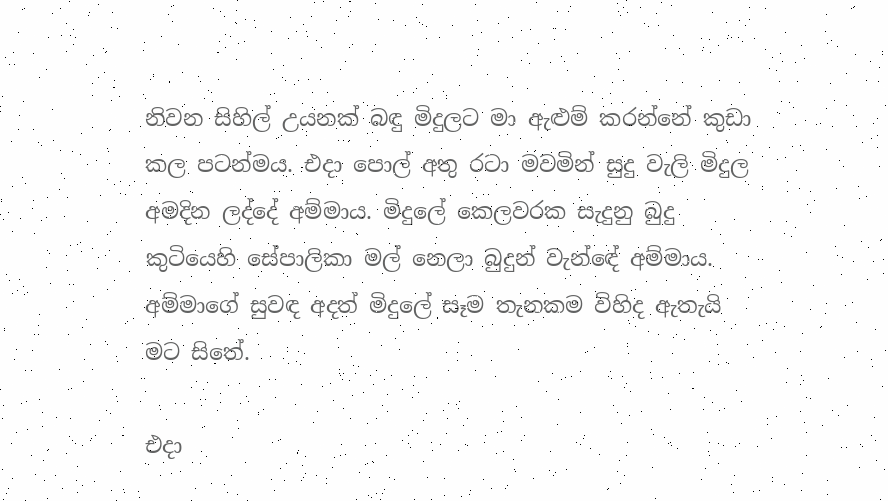නිවන සිහිල් උයනක් බඳු මිදුලට මා ඇළුම් කරන්නේ කුඩා කල පටන්මය. එදා පොල් අතු රටා මවමින් සුදු වැලි මිදුල අමදින ලද්දේ අම්මාය. මිදුලේ කෙලවරක සැදුනු බුදු කුටියෙහි සේපාලිකා මල් නෙලා බුදුන් වැන්ඳේ අම්මාය. අම්මාගේ සුවඳ අදත් මිදුලේ සෑම තැනකම විහිද ඇතැයි මට සිතේ.

එදා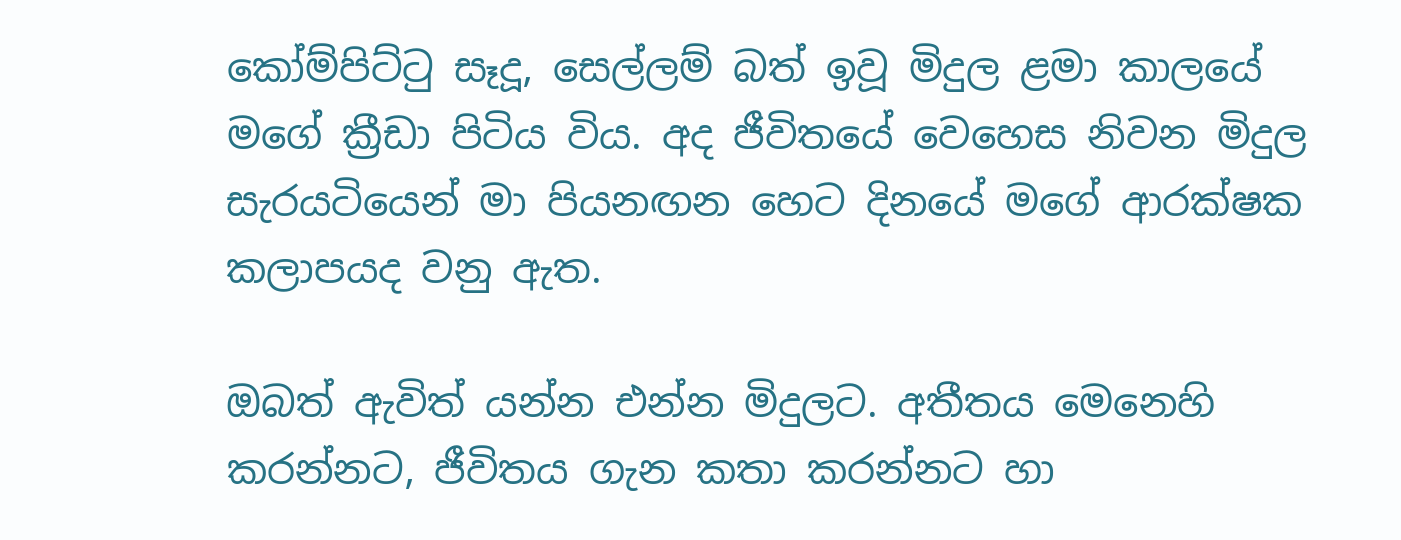කෝම්පිට්ටු සෑදූ, සෙල්ලම් බත් ඉවූ මිදුල ළමා කාලයේ මගේ ක්‍රීඩා පිටිය විය. අද ජීවිතයේ වෙහෙස නිවන මිදුල සැරයටියෙන් මා පියනඟන හෙට දිනයේ මගේ ආරක්ෂක කලාපයද වනු ඇත.

ඔබත් ඇවිත් යන්න එන්න මිදුලට. අතීතය මෙනෙහි කරන්නට, ජීවිතය ගැන කතා කරන්නට හා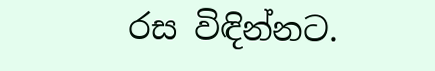රස විඳින්නට.